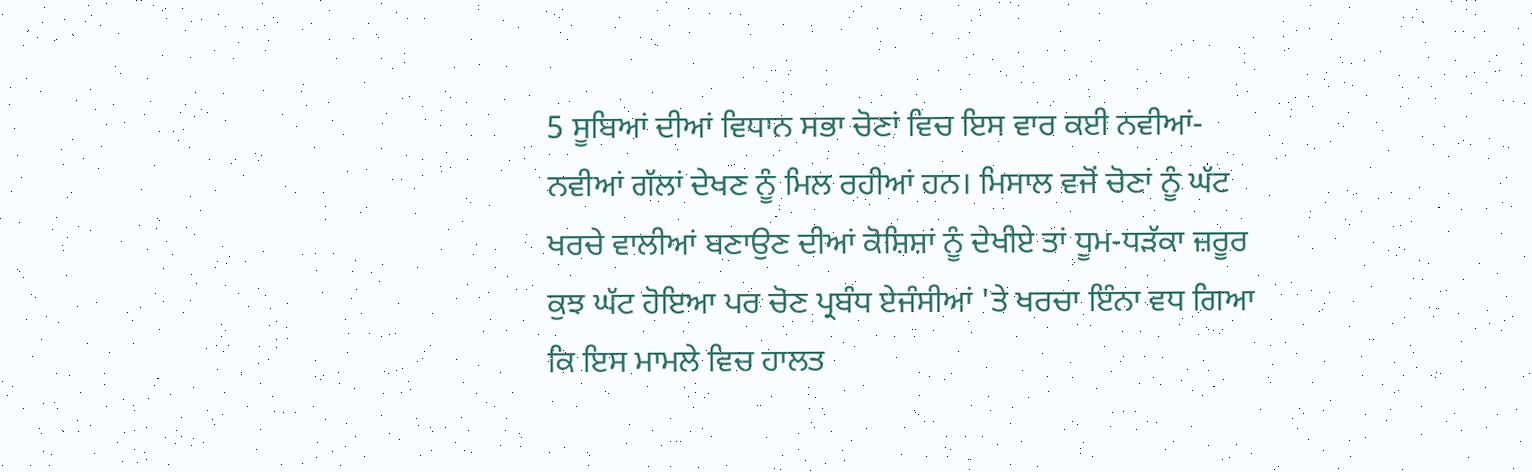5 ਸੂਬਿਆਂ ਦੀਆਂ ਵਿਧਾਨ ਸਭਾ ਚੋਣਾਂ ਵਿਚ ਇਸ ਵਾਰ ਕਈ ਨਵੀਆਂ-ਨਵੀਆਂ ਗੱਲਾਂ ਦੇਖਣ ਨੂੰ ਮਿਲ ਰਹੀਆਂ ਹਨ। ਮਿਸਾਲ ਵਜੋਂ ਚੋਣਾਂ ਨੂੰ ਘੱਟ ਖਰਚੇ ਵਾਲੀਆਂ ਬਣਾਉਣ ਦੀਆਂ ਕੋਸ਼ਿਸ਼ਾਂ ਨੂੰ ਦੇਖੀਏ ਤਾਂ ਧੂਮ-ਧੜੱਕਾ ਜ਼ਰੂਰ ਕੁਝ ਘੱਟ ਹੋਇਆ ਪਰ ਚੋਣ ਪ੍ਰਬੰਧ ਏਜੰਸੀਆਂ 'ਤੇ ਖਰਚਾ ਇੰਨਾ ਵਧ ਗਿਆ ਕਿ ਇਸ ਮਾਮਲੇ ਵਿਚ ਹਾਲਤ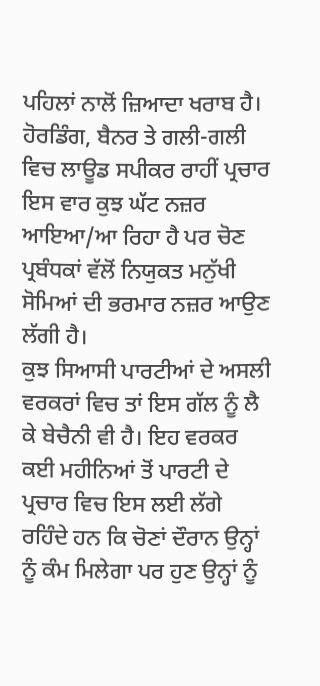ਪਹਿਲਾਂ ਨਾਲੋਂ ਜ਼ਿਆਦਾ ਖਰਾਬ ਹੈ। ਹੋਰਡਿੰਗ, ਬੈਨਰ ਤੇ ਗਲੀ-ਗਲੀ ਵਿਚ ਲਾਊਡ ਸਪੀਕਰ ਰਾਹੀਂ ਪ੍ਰਚਾਰ ਇਸ ਵਾਰ ਕੁਝ ਘੱਟ ਨਜ਼ਰ ਆਇਆ/ਆ ਰਿਹਾ ਹੈ ਪਰ ਚੋਣ ਪ੍ਰਬੰਧਕਾਂ ਵੱਲੋਂ ਨਿਯੁਕਤ ਮਨੁੱਖੀ ਸੋਮਿਆਂ ਦੀ ਭਰਮਾਰ ਨਜ਼ਰ ਆਉਣ ਲੱਗੀ ਹੈ।
ਕੁਝ ਸਿਆਸੀ ਪਾਰਟੀਆਂ ਦੇ ਅਸਲੀ ਵਰਕਰਾਂ ਵਿਚ ਤਾਂ ਇਸ ਗੱਲ ਨੂੰ ਲੈ ਕੇ ਬੇਚੈਨੀ ਵੀ ਹੈ। ਇਹ ਵਰਕਰ ਕਈ ਮਹੀਨਿਆਂ ਤੋਂ ਪਾਰਟੀ ਦੇ ਪ੍ਰਚਾਰ ਵਿਚ ਇਸ ਲਈ ਲੱਗੇ ਰਹਿੰਦੇ ਹਨ ਕਿ ਚੋਣਾਂ ਦੌਰਾਨ ਉਨ੍ਹਾਂ ਨੂੰ ਕੰਮ ਮਿਲੇਗਾ ਪਰ ਹੁਣ ਉਨ੍ਹਾਂ ਨੂੰ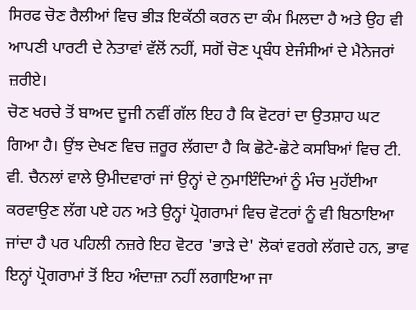ਸਿਰਫ ਚੋਣ ਰੈਲੀਆਂ ਵਿਚ ਭੀੜ ਇਕੱਠੀ ਕਰਨ ਦਾ ਕੰਮ ਮਿਲਦਾ ਹੈ ਅਤੇ ਉਹ ਵੀ ਆਪਣੀ ਪਾਰਟੀ ਦੇ ਨੇਤਾਵਾਂ ਵੱਲੋਂ ਨਹੀਂ, ਸਗੋਂ ਚੋਣ ਪ੍ਰਬੰਧ ਏਜੰਸੀਆਂ ਦੇ ਮੈਨੇਜਰਾਂ ਜ਼ਰੀਏ।
ਚੋਣ ਖਰਚੇ ਤੋਂ ਬਾਅਦ ਦੂਜੀ ਨਵੀਂ ਗੱਲ ਇਹ ਹੈ ਕਿ ਵੋਟਰਾਂ ਦਾ ਉਤਸ਼ਾਹ ਘਟ ਗਿਆ ਹੈ। ਉਂਝ ਦੇਖਣ ਵਿਚ ਜ਼ਰੂਰ ਲੱਗਦਾ ਹੈ ਕਿ ਛੋਟੇ-ਛੋਟੇ ਕਸਬਿਆਂ ਵਿਚ ਟੀ. ਵੀ. ਚੈਨਲਾਂ ਵਾਲੇ ਉਮੀਦਵਾਰਾਂ ਜਾਂ ਉਨ੍ਹਾਂ ਦੇ ਨੁਮਾਇੰਦਿਆਂ ਨੂੰ ਮੰਚ ਮੁਹੱਈਆ ਕਰਵਾਉਣ ਲੱਗ ਪਏ ਹਨ ਅਤੇ ਉਨ੍ਹਾਂ ਪ੍ਰੋਗਰਾਮਾਂ ਵਿਚ ਵੋਟਰਾਂ ਨੂੰ ਵੀ ਬਿਠਾਇਆ ਜਾਂਦਾ ਹੈ ਪਰ ਪਹਿਲੀ ਨਜ਼ਰੇ ਇਹ ਵੋਟਰ 'ਭਾੜੇ ਦੇ' ਲੋਕਾਂ ਵਰਗੇ ਲੱਗਦੇ ਹਨ, ਭਾਵ ਇਨ੍ਹਾਂ ਪ੍ਰੋਗਰਾਮਾਂ ਤੋਂ ਇਹ ਅੰਦਾਜ਼ਾ ਨਹੀਂ ਲਗਾਇਆ ਜਾ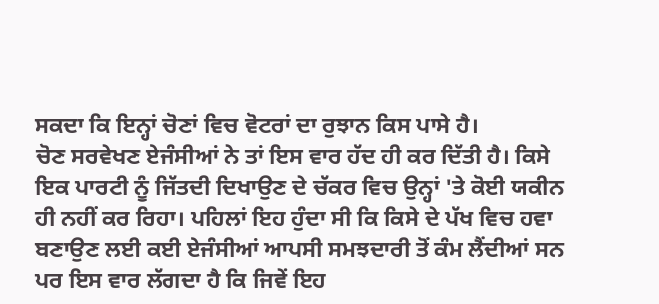ਸਕਦਾ ਕਿ ਇਨ੍ਹਾਂ ਚੋਣਾਂ ਵਿਚ ਵੋਟਰਾਂ ਦਾ ਰੁਝਾਨ ਕਿਸ ਪਾਸੇ ਹੈ।
ਚੋਣ ਸਰਵੇਖਣ ਏਜੰਸੀਆਂ ਨੇ ਤਾਂ ਇਸ ਵਾਰ ਹੱਦ ਹੀ ਕਰ ਦਿੱਤੀ ਹੈ। ਕਿਸੇ ਇਕ ਪਾਰਟੀ ਨੂੰ ਜਿੱਤਦੀ ਦਿਖਾਉਣ ਦੇ ਚੱਕਰ ਵਿਚ ਉਨ੍ਹਾਂ 'ਤੇ ਕੋਈ ਯਕੀਨ ਹੀ ਨਹੀਂ ਕਰ ਰਿਹਾ। ਪਹਿਲਾਂ ਇਹ ਹੁੰਦਾ ਸੀ ਕਿ ਕਿਸੇ ਦੇ ਪੱਖ ਵਿਚ ਹਵਾ ਬਣਾਉਣ ਲਈ ਕਈ ਏਜੰਸੀਆਂ ਆਪਸੀ ਸਮਝਦਾਰੀ ਤੋਂ ਕੰਮ ਲੈਂਦੀਆਂ ਸਨ ਪਰ ਇਸ ਵਾਰ ਲੱਗਦਾ ਹੈ ਕਿ ਜਿਵੇਂ ਇਹ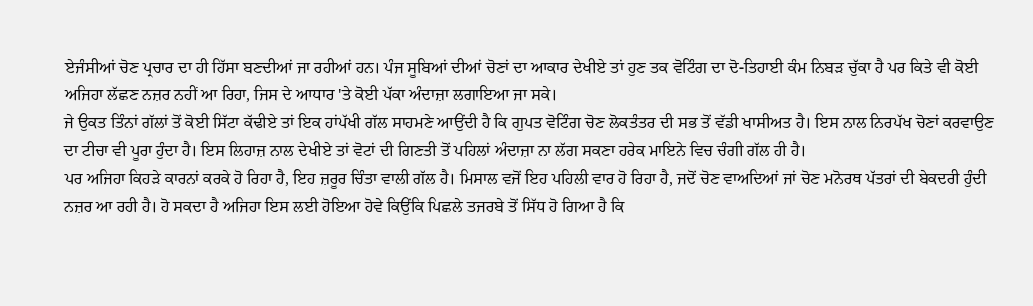ਏਜੰਸੀਆਂ ਚੋਣ ਪ੍ਰਚਾਰ ਦਾ ਹੀ ਹਿੱਸਾ ਬਣਦੀਆਂ ਜਾ ਰਹੀਆਂ ਹਨ। ਪੰਜ ਸੂਬਿਆਂ ਦੀਆਂ ਚੋਣਾਂ ਦਾ ਆਕਾਰ ਦੇਖੀਏ ਤਾਂ ਹੁਣ ਤਕ ਵੋਟਿੰਗ ਦਾ ਦੋ-ਤਿਹਾਈ ਕੰਮ ਨਿਬੜ ਚੁੱਕਾ ਹੈ ਪਰ ਕਿਤੇ ਵੀ ਕੋਈ ਅਜਿਹਾ ਲੱਛਣ ਨਜ਼ਰ ਨਹੀਂ ਆ ਰਿਹਾ, ਜਿਸ ਦੇ ਆਧਾਰ 'ਤੇ ਕੋਈ ਪੱਕਾ ਅੰਦਾਜ਼ਾ ਲਗਾਇਆ ਜਾ ਸਕੇ।
ਜੇ ਉਕਤ ਤਿੰਨਾਂ ਗੱਲਾਂ ਤੋਂ ਕੋਈ ਸਿੱਟਾ ਕੱਢੀਏ ਤਾਂ ਇਕ ਹਾਂਪੱਖੀ ਗੱਲ ਸਾਹਮਣੇ ਆਉਂਦੀ ਹੈ ਕਿ ਗੁਪਤ ਵੋਟਿੰਗ ਚੋਣ ਲੋਕਤੰਤਰ ਦੀ ਸਭ ਤੋਂ ਵੱਡੀ ਖਾਸੀਅਤ ਹੈ। ਇਸ ਨਾਲ ਨਿਰਪੱਖ ਚੋਣਾਂ ਕਰਵਾਉਣ ਦਾ ਟੀਚਾ ਵੀ ਪੂਰਾ ਹੁੰਦਾ ਹੈ। ਇਸ ਲਿਹਾਜ਼ ਨਾਲ ਦੇਖੀਏ ਤਾਂ ਵੋਟਾਂ ਦੀ ਗਿਣਤੀ ਤੋਂ ਪਹਿਲਾਂ ਅੰਦਾਜ਼ਾ ਨਾ ਲੱਗ ਸਕਣਾ ਹਰੇਕ ਮਾਇਨੇ ਵਿਚ ਚੰਗੀ ਗੱਲ ਹੀ ਹੈ।
ਪਰ ਅਜਿਹਾ ਕਿਹੜੇ ਕਾਰਨਾਂ ਕਰਕੇ ਹੋ ਰਿਹਾ ਹੈ, ਇਹ ਜ਼ਰੂਰ ਚਿੰਤਾ ਵਾਲੀ ਗੱਲ ਹੈ। ਮਿਸਾਲ ਵਜੋਂ ਇਹ ਪਹਿਲੀ ਵਾਰ ਹੋ ਰਿਹਾ ਹੈ, ਜਦੋਂ ਚੋਣ ਵਾਅਦਿਆਂ ਜਾਂ ਚੋਣ ਮਨੋਰਥ ਪੱਤਰਾਂ ਦੀ ਬੇਕਦਰੀ ਹੁੰਦੀ ਨਜ਼ਰ ਆ ਰਹੀ ਹੈ। ਹੋ ਸਕਦਾ ਹੈ ਅਜਿਹਾ ਇਸ ਲਈ ਹੋਇਆ ਹੋਵੇ ਕਿਉਂਕਿ ਪਿਛਲੇ ਤਜਰਬੇ ਤੋਂ ਸਿੱਧ ਹੋ ਗਿਆ ਹੈ ਕਿ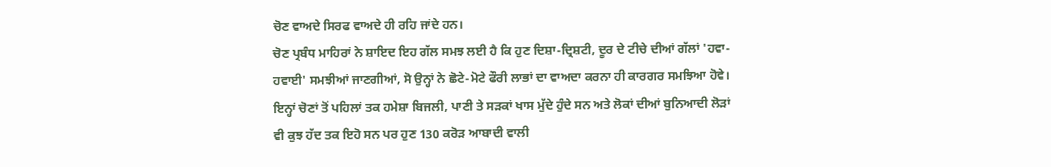ਚੋਣ ਵਾਅਦੇ ਸਿਰਫ ਵਾਅਦੇ ਹੀ ਰਹਿ ਜਾਂਦੇ ਹਨ।
ਚੋਣ ਪ੍ਰਬੰਧ ਮਾਹਿਰਾਂ ਨੇ ਸ਼ਾਇਦ ਇਹ ਗੱਲ ਸਮਝ ਲਈ ਹੈ ਕਿ ਹੁਣ ਦਿਸ਼ਾ-ਦ੍ਰਿਸ਼ਟੀ, ਦੂਰ ਦੇ ਟੀਚੇ ਦੀਆਂ ਗੱਲਾਂ 'ਹਵਾ-ਹਵਾਈ' ਸਮਝੀਆਂ ਜਾਣਗੀਆਂ, ਸੋ ਉਨ੍ਹਾਂ ਨੇ ਛੋਟੇ-ਮੋਟੇ ਫੌਰੀ ਲਾਭਾਂ ਦਾ ਵਾਅਦਾ ਕਰਨਾ ਹੀ ਕਾਰਗਰ ਸਮਝਿਆ ਹੋਵੇ।
ਇਨ੍ਹਾਂ ਚੋਣਾਂ ਤੋਂ ਪਹਿਲਾਂ ਤਕ ਹਮੇਸ਼ਾ ਬਿਜਲੀ, ਪਾਣੀ ਤੇ ਸੜਕਾਂ ਖਾਸ ਮੁੱਦੇ ਹੁੰਦੇ ਸਨ ਅਤੇ ਲੋਕਾਂ ਦੀਆਂ ਬੁਨਿਆਦੀ ਲੋੜਾਂ ਵੀ ਕੁਝ ਹੱਦ ਤਕ ਇਹੋ ਸਨ ਪਰ ਹੁਣ 130 ਕਰੋੜ ਆਬਾਦੀ ਵਾਲੀ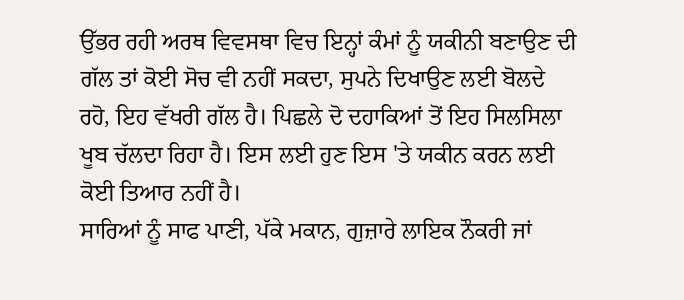ਉੱਭਰ ਰਹੀ ਅਰਥ ਵਿਵਸਥਾ ਵਿਚ ਇਨ੍ਹਾਂ ਕੰਮਾਂ ਨੂੰ ਯਕੀਨੀ ਬਣਾਉਣ ਦੀ ਗੱਲ ਤਾਂ ਕੋਈ ਸੋਚ ਵੀ ਨਹੀਂ ਸਕਦਾ, ਸੁਪਨੇ ਦਿਖਾਉਣ ਲਈ ਬੋਲਦੇ ਰਹੋ, ਇਹ ਵੱਖਰੀ ਗੱਲ ਹੈ। ਪਿਛਲੇ ਦੋ ਦਹਾਕਿਆਂ ਤੋਂ ਇਹ ਸਿਲਸਿਲਾ ਖੂਬ ਚੱਲਦਾ ਰਿਹਾ ਹੈ। ਇਸ ਲਈ ਹੁਣ ਇਸ 'ਤੇ ਯਕੀਨ ਕਰਨ ਲਈ ਕੋਈ ਤਿਆਰ ਨਹੀਂ ਹੈ।
ਸਾਰਿਆਂ ਨੂੰ ਸਾਫ ਪਾਣੀ, ਪੱਕੇ ਮਕਾਨ, ਗੁਜ਼ਾਰੇ ਲਾਇਕ ਨੌਕਰੀ ਜਾਂ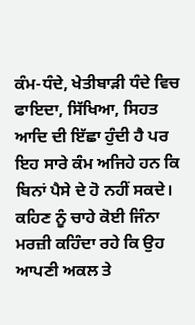ਕੰਮ-ਧੰਦੇ, ਖੇਤੀਬਾੜੀ ਧੰਦੇ ਵਿਚ ਫਾਇਦਾ, ਸਿੱਖਿਆ, ਸਿਹਤ ਆਦਿ ਦੀ ਇੱਛਾ ਹੁੰਦੀ ਹੈ ਪਰ ਇਹ ਸਾਰੇ ਕੰਮ ਅਜਿਹੇ ਹਨ ਕਿ ਬਿਨਾਂ ਪੈਸੇ ਦੇ ਹੋ ਨਹੀਂ ਸਕਦੇ। ਕਹਿਣ ਨੂੰ ਚਾਹੇ ਕੋਈ ਜਿੰਨਾ ਮਰਜ਼ੀ ਕਹਿੰਦਾ ਰਹੇ ਕਿ ਉਹ ਆਪਣੀ ਅਕਲ ਤੇ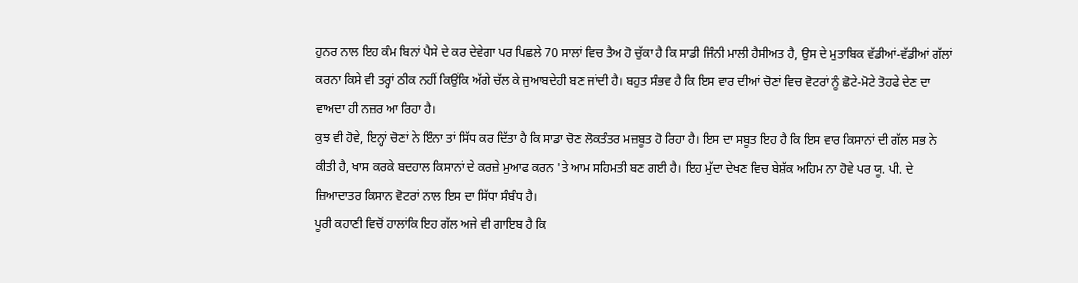ਹੁਨਰ ਨਾਲ ਇਹ ਕੰਮ ਬਿਨਾਂ ਪੈਸੇ ਦੇ ਕਰ ਦੇਵੇਗਾ ਪਰ ਪਿਛਲੇ 70 ਸਾਲਾਂ ਵਿਚ ਤੈਅ ਹੋ ਚੁੱਕਾ ਹੈ ਕਿ ਸਾਡੀ ਜਿੰਨੀ ਮਾਲੀ ਹੈਸੀਅਤ ਹੈ, ਉਸ ਦੇ ਮੁਤਾਬਿਕ ਵੱਡੀਆਂ-ਵੱਡੀਆਂ ਗੱਲਾਂ ਕਰਨਾ ਕਿਸੇ ਵੀ ਤਰ੍ਹਾਂ ਠੀਕ ਨਹੀਂ ਕਿਉਂਕਿ ਅੱਗੇ ਚੱਲ ਕੇ ਜੁਆਬਦੇਹੀ ਬਣ ਜਾਂਦੀ ਹੈ। ਬਹੁਤ ਸੰਭਵ ਹੈ ਕਿ ਇਸ ਵਾਰ ਦੀਆਂ ਚੋਣਾਂ ਵਿਚ ਵੋਟਰਾਂ ਨੂੰ ਛੋਟੇ-ਮੋਟੇ ਤੋਹਫੇ ਦੇਣ ਦਾ ਵਾਅਦਾ ਹੀ ਨਜ਼ਰ ਆ ਰਿਹਾ ਹੈ।
ਕੁਝ ਵੀ ਹੋਵੇ, ਇਨ੍ਹਾਂ ਚੋਣਾਂ ਨੇ ਇੰਨਾ ਤਾਂ ਸਿੱਧ ਕਰ ਦਿੱਤਾ ਹੈ ਕਿ ਸਾਡਾ ਚੋਣ ਲੋਕਤੰਤਰ ਮਜ਼ਬੂਤ ਹੋ ਰਿਹਾ ਹੈ। ਇਸ ਦਾ ਸਬੂਤ ਇਹ ਹੈ ਕਿ ਇਸ ਵਾਰ ਕਿਸਾਨਾਂ ਦੀ ਗੱਲ ਸਭ ਨੇ ਕੀਤੀ ਹੈ, ਖਾਸ ਕਰਕੇ ਬਦਹਾਲ ਕਿਸਾਨਾਂ ਦੇ ਕਰਜ਼ੇ ਮੁਆਫ ਕਰਨ 'ਤੇ ਆਮ ਸਹਿਮਤੀ ਬਣ ਗਈ ਹੈ। ਇਹ ਮੁੱਦਾ ਦੇਖਣ ਵਿਚ ਬੇਸ਼ੱਕ ਅਹਿਮ ਨਾ ਹੋਵੇ ਪਰ ਯੂ. ਪੀ. ਦੇ ਜ਼ਿਆਦਾਤਰ ਕਿਸਾਨ ਵੋਟਰਾਂ ਨਾਲ ਇਸ ਦਾ ਸਿੱਧਾ ਸੰਬੰਧ ਹੈ।
ਪੂਰੀ ਕਹਾਣੀ ਵਿਚੋਂ ਹਾਲਾਂਕਿ ਇਹ ਗੱਲ ਅਜੇ ਵੀ ਗਾਇਬ ਹੈ ਕਿ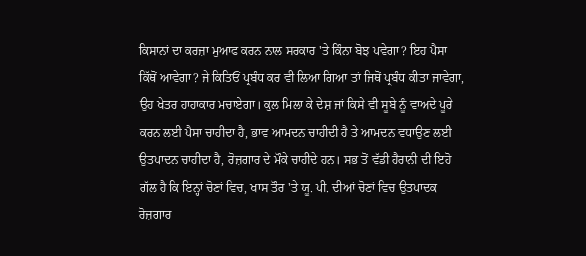ਕਿਸਾਨਾਂ ਦਾ ਕਰਜ਼ਾ ਮੁਆਫ ਕਰਨ ਨਾਲ ਸਰਕਾਰ 'ਤੇ ਕਿੰਨਾ ਬੋਝ ਪਵੇਗਾ? ਇਹ ਪੈਸਾ ਕਿੱਥੋਂ ਆਵੇਗਾ? ਜੇ ਕਿਤਿਓਂ ਪ੍ਰਬੰਧ ਕਰ ਵੀ ਲਿਆ ਗਿਆ ਤਾਂ ਜਿਥੋਂ ਪ੍ਰਬੰਧ ਕੀਤਾ ਜਾਵੇਗਾ, ਉਹ ਖੇਤਰ ਹਾਹਾਕਾਰ ਮਚਾਏਗਾ। ਕੁਲ ਮਿਲਾ ਕੇ ਦੇਸ਼ ਜਾਂ ਕਿਸੇ ਵੀ ਸੂਬੇ ਨੂੰ ਵਾਅਦੇ ਪੂਰੇ ਕਰਨ ਲਈ ਪੈਸਾ ਚਾਹੀਦਾ ਹੈ, ਭਾਵ ਆਮਦਨ ਚਾਹੀਦੀ ਹੈ ਤੇ ਆਮਦਨ ਵਧਾਉਣ ਲਈ ਉਤਪਾਦਨ ਚਾਹੀਦਾ ਹੈ, ਰੋਜ਼ਗਾਰ ਦੇ ਮੌਕੇ ਚਾਹੀਦੇ ਹਨ। ਸਭ ਤੋਂ ਵੱਡੀ ਹੈਰਾਨੀ ਦੀ ਇਹੋ ਗੱਲ ਹੈ ਕਿ ਇਨ੍ਹਾਂ ਚੋਣਾਂ ਵਿਚ, ਖਾਸ ਤੌਰ 'ਤੇ ਯੂ. ਪੀ. ਦੀਆਂ ਚੋਣਾਂ ਵਿਚ ਉਤਪਾਦਕ ਰੋਜ਼ਗਾਰ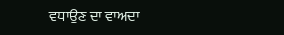ਵਧਾਉਣ ਦਾ ਵਾਅਦਾ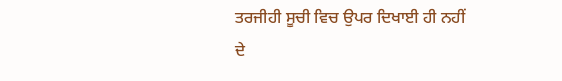ਤਰਜੀਹੀ ਸੂਚੀ ਵਿਚ ਉਪਰ ਦਿਖਾਈ ਹੀ ਨਹੀਂ ਦੇ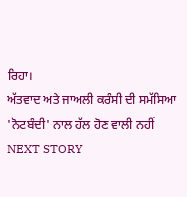ਰਿਹਾ।
ਅੱਤਵਾਦ ਅਤੇ ਜਾਅਲੀ ਕਰੰਸੀ ਦੀ ਸਮੱਸਿਆ 'ਨੋਟਬੰਦੀ' ਨਾਲ ਹੱਲ ਹੋਣ ਵਾਲੀ ਨਹੀਂ
NEXT STORY